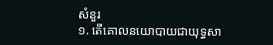សំនួរ
១. តើគោលនយោបាយជាយុទ្ធសា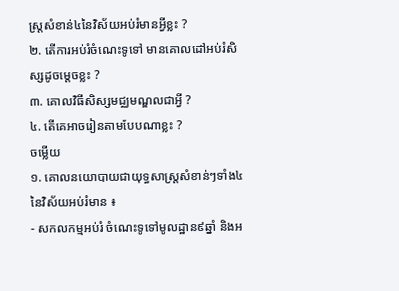ស្ត្រសំខាន់៤នៃវិស័យអប់រំមានអ្វីខ្លះ ?
២. តើការអប់រំចំណេះទូទៅ មានគោលដៅអប់រំសិស្សដូចម្តេចខ្លះ ?
៣. គោលវិធីសិស្សមជ្ឈមណ្ឌលជាអ្វី ?
៤. តើគេអាចរៀនតាមបែបណាខ្លះ ?
ចម្លើយ
១. គោលនយោបាយជាយុទ្ធសាស្រ្តសំខាន់ៗទាំង៤នៃវិស័យអប់រំមាន ៖
- សកលកម្មអប់រំ ចំណេះទូទៅមូលដ្ឋាន៩ឆ្នាំ និងអ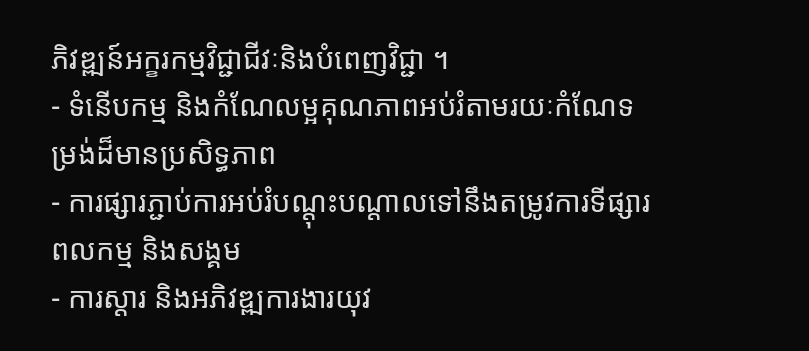ភិវឌ្ឍន៍អក្ខរកម្មវិជ្ជាជីវៈនិងបំពេញវិជ្ជា ។
- ទំនើបកម្ម និងកំណែលម្អគុណភាពអប់រំតាមរយៈកំណែទម្រង់ដ៏មានប្រសិទ្ធភាព
- ការផ្សារភ្ជាប់ការអប់រំបណ្តុះបណ្តាលទៅនឹងតម្រូវការទីផ្សារពលកម្ម និងសង្គម
- ការស្តារ និងអភិវឌ្ឍការងារយុវ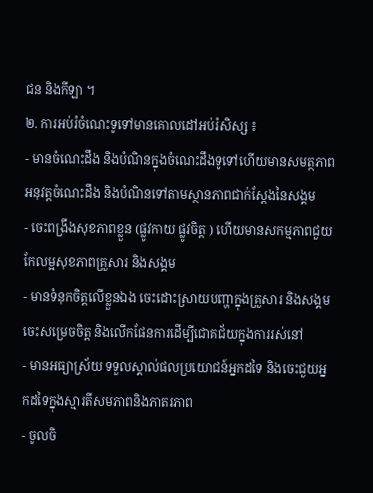ជន និងកីឡា ។
២. ការអប់រំចំណេះទូទៅមានគោលដៅអប់រំសិស្ស ៖
- មានចំណេះដឹង និងបំណិនក្នុងចំណេះដឹងទូទៅហើយមានសមត្ថភាពអនុវត្តចំណេះដឹង និងបំណិនទៅតាមស្ថានភាពជាក់ស្តែងនៃសង្គម
- ចេះពង្រឹងសុខភាពខ្លួន (ផ្លូវកាយ ផ្លូវចិត្ត ) ហើយមានសកម្មភាពជួយកែលម្អសុខភាពគ្រួសារ និងសង្គម
- មានទំនុកចិត្តលើខ្លួនឯង ចេះដោះស្រាយបញ្ហាក្នុងគ្រួសារ និងសង្គម ចេះសម្រេចចិត្ត និងលើកផែនការដើម្បីជោគជ័យក្នុងការរស់នៅ
- មានអធ្យាស្រ័យ ទទួលស្គាល់ផលប្រយោជន៍អ្នកដទៃ និងចេះជួយអ្នកដទៃក្នុងស្មារតីសមភាពនិងភាតរភាព
- ចូលចិ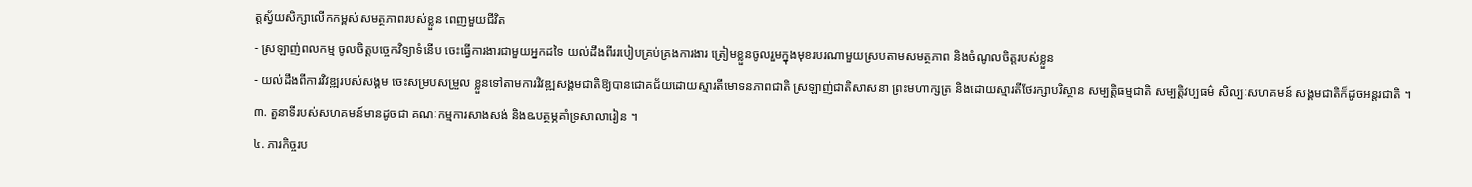ត្តស្វ័យសិក្សាលើកកម្ពស់សមត្ថភាពរបស់ខ្លួន ពេញមួយជីវិត
- ស្រឡាញ់ពលកម្ម ចូលចិត្តបច្ចេកវិទ្យាទំនើប ចេះធ្វើការងារជាមួយអ្នកដទៃ យល់ដឹងពីររបៀបគ្រប់គ្រងការងារ ត្រៀមខ្លួនចូលរួមក្នុងមុខរបរណាមួយស្របតាមសមត្ថភាព និងចំណូលចិត្តរបស់ខ្លួន
- យល់ដឹងពីការវិវឌ្ឍរបស់សង្គម ចេះសម្របសម្រួល ខ្លួនទៅតាមការវិវឌ្ឍសង្គមជាតិឱ្យបានជោគជ័យដោយស្មារតីមោទនភាពជាតិ ស្រឡាញ់ជាតិសាសនា ព្រះមហាក្សត្រ និងដោយស្មារតីថែរក្សាបរិស្ថាន សម្បត្តិធម្មជាតិ សម្បត្តិវប្បធម៌ សិល្បៈសហគមន៍ សង្គមជាតិក៏ដូចអន្តរជាតិ ។
៣. តួនាទីរបស់សហគមន៍មានដូចជា គណៈកម្មការសាងសង់ និងឩបត្ថម្ភគាំទ្រសាលារៀន ។
៤. ភារកិច្ចរប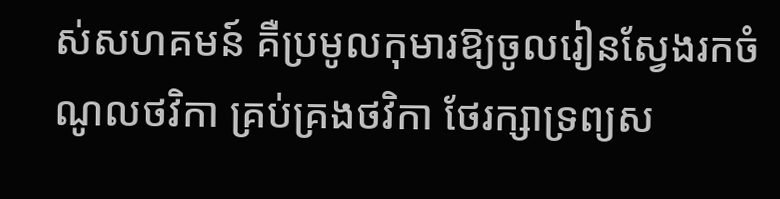ស់សហគមន៍ គឺប្រមូលកុមារឱ្យចូលរៀនស្វែងរកចំណូលថវិកា គ្រប់គ្រងថវិកា ថែរក្សាទ្រព្យស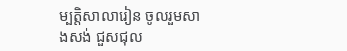ម្បត្តិសាលារៀន ចូលរួមសាងសង់ ជួសជុល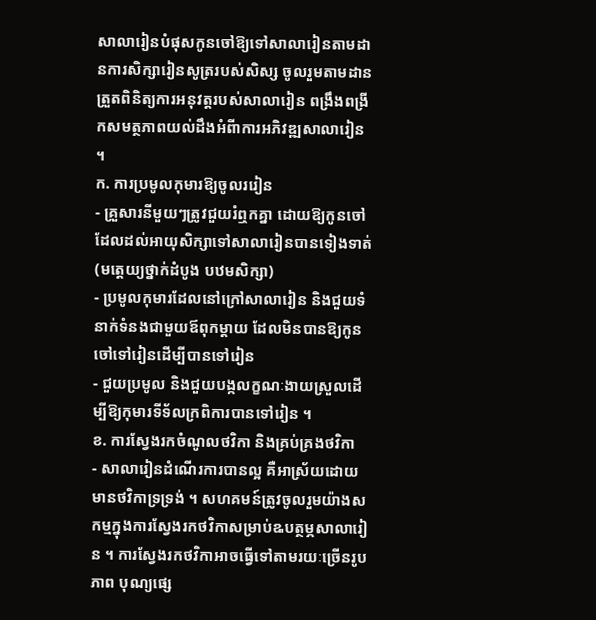សាលារៀនបំផុសកូនចៅឱ្យទៅសាលារៀនតាមដានការសិក្សារៀនសូត្ររបស់សិស្ស ចូលរួមតាមដានត្រួតពិនិត្យការអនុវត្តរបស់សាលារៀន ពង្រឹងពង្រីកសមត្ថភាពយល់ដឹងអំពីាការអភិវឌ្ឍសាលារៀន ។
ក. ការប្រមូលកុមារឱ្យចូលររៀន
- គ្រួសារនីមួយៗត្រូវជួយរំឮកគ្នា ដោយឱ្យកូនចៅដែលដល់អាយុសិក្សាទៅសាលារៀនបានទៀងទាត់ (មត្តេយ្យថ្នាក់ដំបូង បឋមសិក្សា)
- ប្រមូលកុមារដែលនៅក្រៅសាលារៀន និងជួយទំនាក់ទំនងជាមួយឪពុកម្តាយ ដែលមិនបានឱ្យកូនចៅទៅរៀនដើម្បីបានទៅរៀន
- ជួយប្រមូល និងជួយបង្កលក្ខណៈងាយស្រួលដើម្បីឱ្យកុមារទីទ័លក្រពិការបានទៅរៀន ។
ខ. ការស្វែងរកចំណូលថវិកា និងគ្រប់គ្រងថវិកា
- សាលារៀនដំណើរការបានល្អ គឺអាស្រ័យដោយមានថវិកាទ្រទ្រង់ ។ សហគមន៍ត្រូវចូលរួមយ៉ាងសកម្មក្នុងការស្វែងរកថវិកាសម្រាប់ឩបត្ថម្ភសាលារៀន ។ ការស្វែងរកថវិកាអាចធ្វើទៅតាមរយៈច្រើនរូបភាព បុណ្យផ្សេ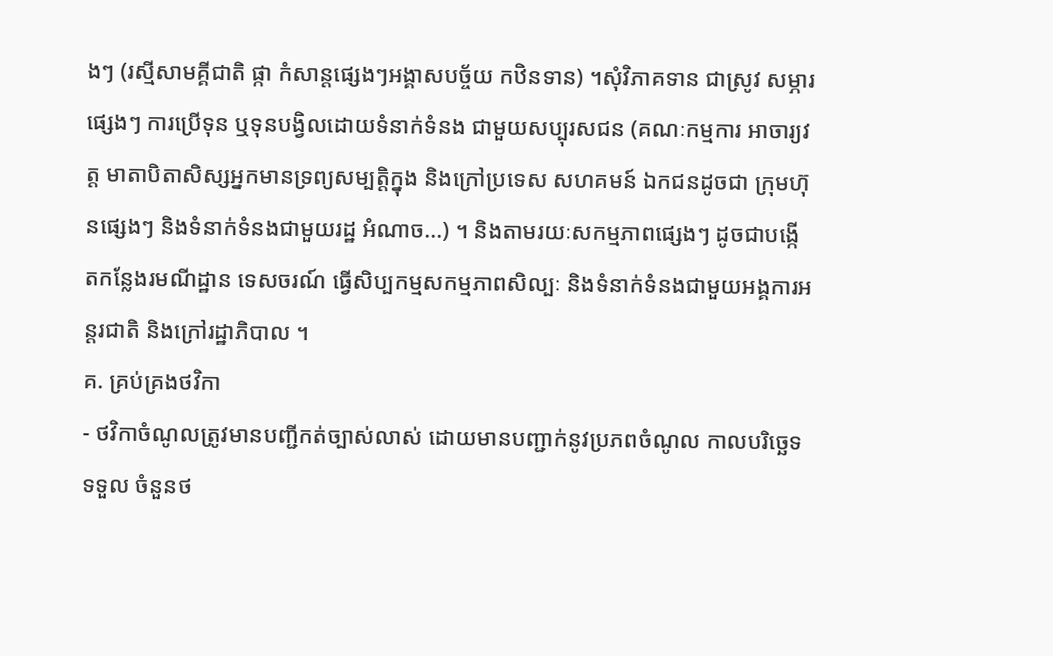ងៗ (រស្មីសាមគ្គីជាតិ ផ្កា កំសាន្តផ្សេងៗអង្គាសបច្ច័យ កឋិនទាន) ។សុំវិភាគទាន ជាស្រូវ សម្ភារផ្សេងៗ ការប្រើទុន ឬទុនបង្វិលដោយទំនាក់ទំនង ជាមួយសប្បុរសជន (គណៈកម្មការ អាចារ្យវត្ត មាតាបិតាសិស្សអ្នកមានទ្រព្យសម្បត្តិក្នុង និងក្រៅប្រទេស សហគមន៍ ឯកជនដូចជា ក្រុមហ៊ុនផ្សេងៗ និងទំនាក់ទំនងជាមួយរដ្ឋ អំណាច...) ។ និងតាមរយៈសកម្មភាពផ្សេងៗ ដូចជាបង្កើតកន្លែងរមណីដ្ឋាន ទេសចរណ៍ ធ្វើសិប្បកម្មសកម្មភាពសិល្បៈ និងទំនាក់ទំនងជាមួយអង្គការអន្តរជាតិ និងក្រៅរដ្ឋាភិបាល ។
គ. គ្រប់គ្រងថវិកា
- ថវិកាចំណូលត្រូវមានបញ្ជីកត់ច្បាស់លាស់ ដោយមានបញ្ជាក់នូវប្រភពចំណូល កាលបរិច្ឆេទទទួល ចំនួនថ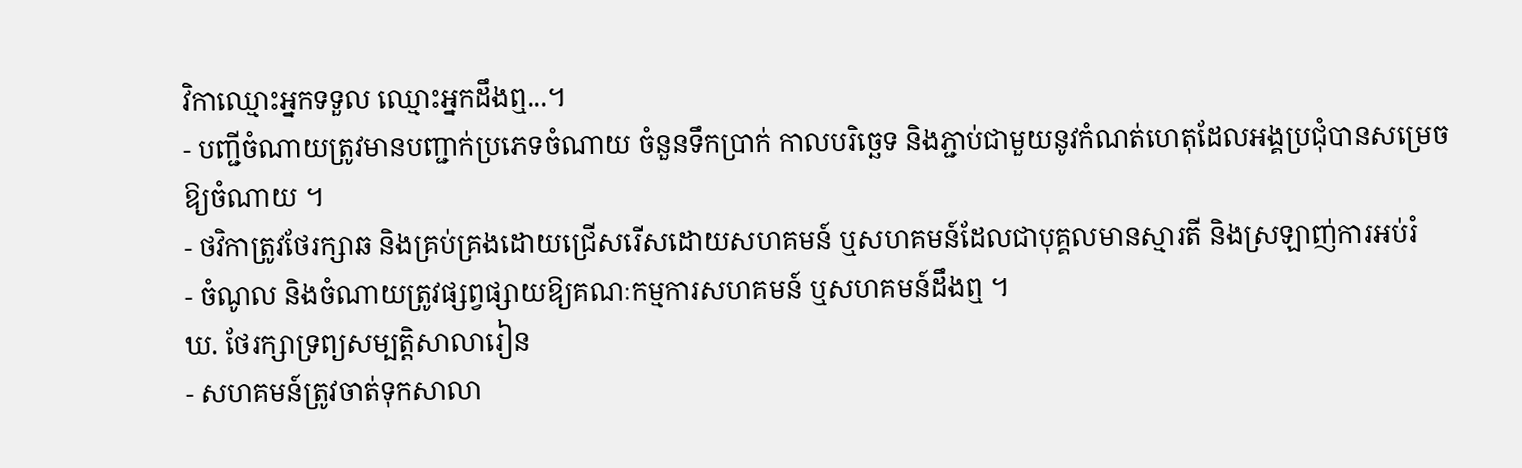វិកាឈ្មោះអ្នកទទួល ឈ្មោះអ្នកដឹងឮ...។
- បញ្ជីចំណាយត្រូវមានបញ្ជាក់ប្រភេទចំណាយ ចំនួនទឹកប្រាក់ កាលបរិច្ឆេទ និងភ្ជាប់ជាមួយនូវកំណត់ហេតុដែលអង្គប្រជុំបានសម្រេចឱ្យចំណាយ ។
- ថវិកាត្រូវថែរក្សាឆ និងគ្រប់គ្រងដោយជ្រើសរើសដោយសហគមន៍ ឬសហគមន៍ដែលជាបុគ្គលមានស្មារតី និងស្រឡាញ់ការអប់រំ
- ចំណូល និងចំណាយត្រូវផ្សព្វផ្សាយឱ្យគណៈកម្មការសហគមន៍ ឬសហគមន៍ដឹងឮ ។
ឃ. ថែរក្សាទ្រព្យសម្បត្តិសាលារៀន
- សហគមន៍ត្រូវចាត់ទុកសាលា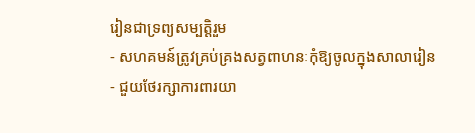រៀនជាទ្រព្យសម្បត្តិរួម
- សហគមន៍ត្រូវគ្រប់គ្រងសត្វពាហនៈកុំឱ្យចូលក្នុងសាលារៀន
- ជួយថែរក្សាការពារយា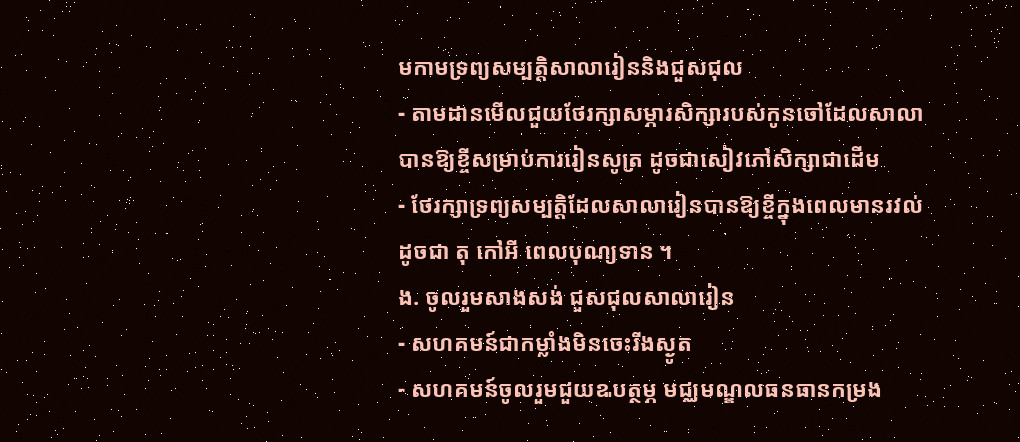មកាមទ្រព្យសម្បត្តិសាលារៀននិងជួសជុល
- តាមដានមើលជួយថែរក្សាសម្ភារសិក្សារបស់កូនចៅដែលសាលាបានឱ្យខ្ចីសម្រាប់ការរៀនសូត្រ ដូចជាសៀវភៅសិក្សាជាដើម
- ថែរក្សាទ្រព្យសម្បត្តិដែលសាលារៀនបានឱ្យខ្ចីក្នុងពេលមានរវល់ដូចជា តុ កៅអី ពេលបុណ្យទាន ។
ង. ចូលរួមសាងសង់ ជួសជុលសាលារៀន
- សហគមន៍ជាកម្លាំងមិនចេះរីងស្ងូត
- សហគមន៍ចូលរួមជួយឩបត្ថម្ភ មជ្ឈមណ្ឌលធនធានកម្រង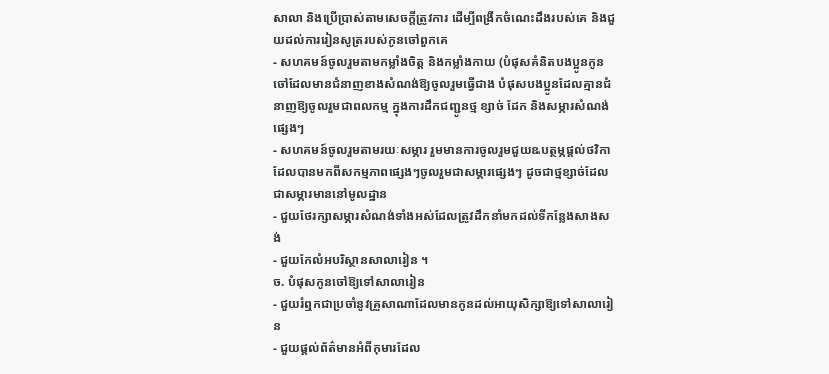សាលា និងប្រើប្រាស់តាមសេចក្តីត្រូវការ ដើម្បីពង្រីកចំណេះដឹងរបស់គេ និងជួយដល់ការរៀនសូត្ររបស់កូនចៅពួកគេ
- សហគមន៍ចូលរួមតាមកម្លាំងចិត្ត និងកម្លាំងកាយ (បំផុសគំនិតបងប្អូនកូនចៅដែលមានជំនាញខាងសំណង់ឱ្យចូលរួមធ្វើជាង បំផុសបងប្អូនដែលគ្មានជំនាញឱ្យចូលរួមជាពលកម្ម ក្នុងការដឹកជញ្ជូនថ្ម ខ្សាច់ ដែក និងសម្ភារសំណង់ផ្សេងៗ
- សហគមន៍ចូលរួមតាមរយៈសម្ភារ រួមមានការចូលរួមជួយឩបត្ថម្ភផ្តល់ថវិកា ដែលបានមកពីសកម្មភាពផ្សេងៗចូលរួមជាសម្ភារផ្សេងៗ ដូចជាថ្មខ្សាច់ដែលជាសម្ភារមាននៅមូលដ្ឋាន
- ជួយថែរក្សាសម្ភារសំណង់ទាំងអស់ដែលត្រូវដឹកនាំមកដល់ទីកន្លែងសាងសង់
- ជួយកែលំអបរិស្ថានសាលារៀន ។
ច. បំផុសកូនចៅឱ្យទៅសាលារៀន
- ជួយរំឮកជាប្រចាំនូវគ្រួសាណាដែលមានកូនដល់អាយុសិក្សាឱ្យទៅសាលារៀន
- ជួយផ្តល់ព័ត៌មានអំពីកុមារដែល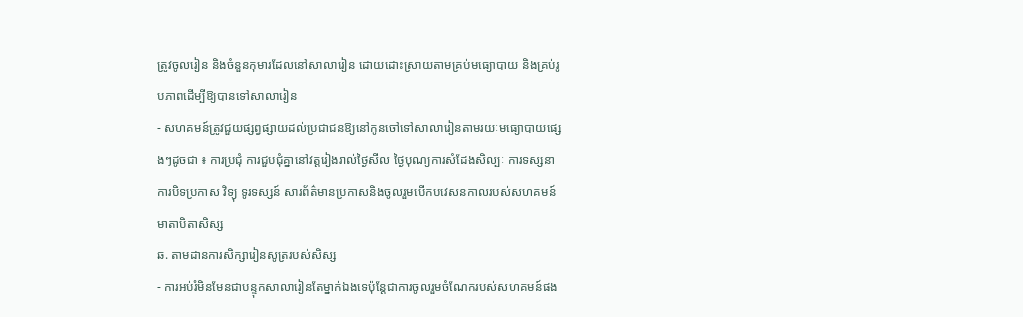ត្រូវចូលរៀន និងចំនួនកុមារដែលនៅសាលារៀន ដោយដោះស្រាយតាមគ្រប់មធ្យោបាយ និងគ្រប់រូបភាពដើម្បីឱ្យបានទៅសាលារៀន
- សហគមន៍ត្រូវជួយផ្សព្វផ្សាយដល់ប្រជាជនឱ្យនៅកូនចៅទៅសាលារៀនតាមរយៈមធ្យោបាយផ្សេងៗដូចជា ៖ ការប្រជុំ ការជួបជុំគ្នានៅវត្តរៀងរាល់ថ្ងៃសីល ថ្ងៃបុណ្យការសំដែងសិល្បៈ ការទស្សនា ការបិទប្រកាស វិទ្យុ ទូរទស្សន៍ សារព័ត៌មានប្រកាសនិងចូលរួមបើកបវេសនកាលរបស់សហគមន៍មាតាបិតាសិស្ស
ឆ. តាមដានការសិក្សារៀនសូត្ររបស់សិស្ស
- ការអប់រំមិនមែនជាបន្ទុកសាលារៀនតែម្នាក់ឯងទេប៉ុន្តែជាការចូលរួមចំណែករបស់សហគមន៍ផង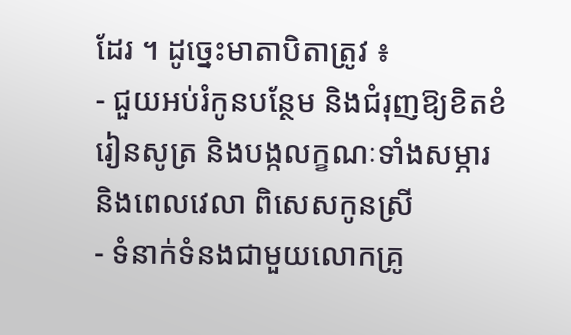ដែរ ។ ដូច្នេះមាតាបិតាត្រូវ ៖
- ជួយអប់រំកូនបន្ថែម និងជំរុញឱ្យខិតខំរៀនសូត្រ និងបង្កលក្ខណៈទាំងសម្ភារ និងពេលវេលា ពិសេសកូនស្រី
- ទំនាក់ទំនងជាមួយលោកគ្រូ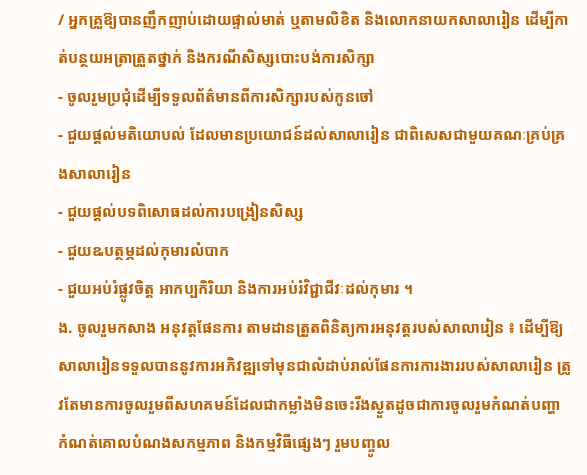/ អ្នកគ្រួឱ្យបានញឹកញាប់ដោយផ្ទាល់មាត់ ឬតាមលិខិត និងលោកនាយកសាលារៀន ដើម្បីកាត់បន្ថយអត្រាត្រួតថ្នាក់ និងករណីសិស្សបោះបង់ការសិក្សា
- ចូលរួមប្រជុំដើម្បីទទួលព័ត៌មានពីការសិក្សារបស់កូនចៅ
- ជួយផ្តល់មតិយោបល់ ដែលមានប្រយោជន៍ដល់សាលារៀន ជាពិសេសជាមួយគណៈគ្រប់គ្រងសាលារៀន
- ជួយផ្តល់បទពិសោធដល់ការបង្រៀនសិស្ស
- ជួយឩបត្ថម្ភដល់កុមារលំបាក
- ជួយអប់រំផ្លូវចិត្ត អាកប្បកិរិយា និងការអប់រំវិជ្ជាជីវៈដល់កុមារ ។
ង. ចូលរួមកសាង អនុវត្តផែនការ តាមដានត្រួតពិនិត្យការអនុវត្តរបស់សាលារៀន ៖ ដើម្បីឱ្យសាលារៀនទទួលបាននូវការអភិវឌ្ឍទៅមុនជាលំដាប់រាល់ផែនការការងាររបស់សាលារៀន ត្រូវតែមានការចូលរួមពីសហគមន៍ដែលជាកម្លាំងមិនចេះរីងស្ងួតដូចជាការចូលរួមកំណត់បញ្ហា កំណត់គោលបំណងសកម្មភាព និងកម្មវិធីផ្សេងៗ រួមបញ្ចូល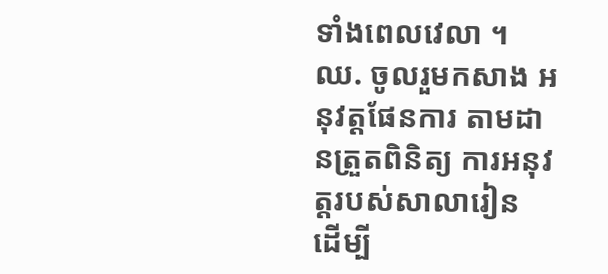ទាំងពេលវេលា ។
ឈ. ចូលរួមកសាង អនុវត្តផែនការ តាមដានត្រួតពិនិត្យ ការអនុវត្តរបស់សាលារៀន
ដើម្បី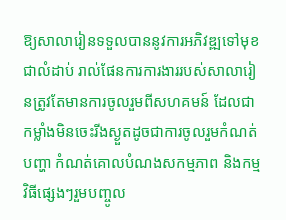ឱ្យសាលារៀនទទួលបាននូវការអភិវឌ្ឍទៅមុខជាលំដាប់ រាល់ផែនការការងាររបស់សាលារៀនត្រូវតែមានការចូលរួមពីសហគមន៍ ដែលជាកម្លាំងមិនចេះរីងស្ងួតដូចជាការចូលរួមកំណត់បញ្ហា កំណត់គោលបំណងសកម្មភាព និងកម្មវិធីផ្សេងៗរួមបញ្ចូល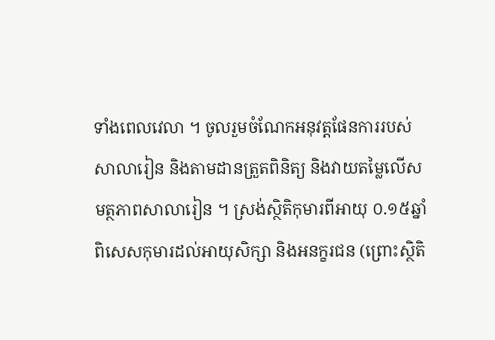ទាំងពេលវេលា ។ ចូលរួមចំណែកអនុវត្តផែនការរបស់សាលារៀន និងតាមដានត្រួតពិនិត្យ និងវាយតម្លៃលើសមត្ថភាពសាលារៀន ។ ស្រង់ស្ថិតិកុមារពីអាយុ ០.១៥ឆ្នាំ ពិសេសកុមារដល់អាយុសិក្សា និងអនក្ខរជន (ព្រោះស្ថិតិ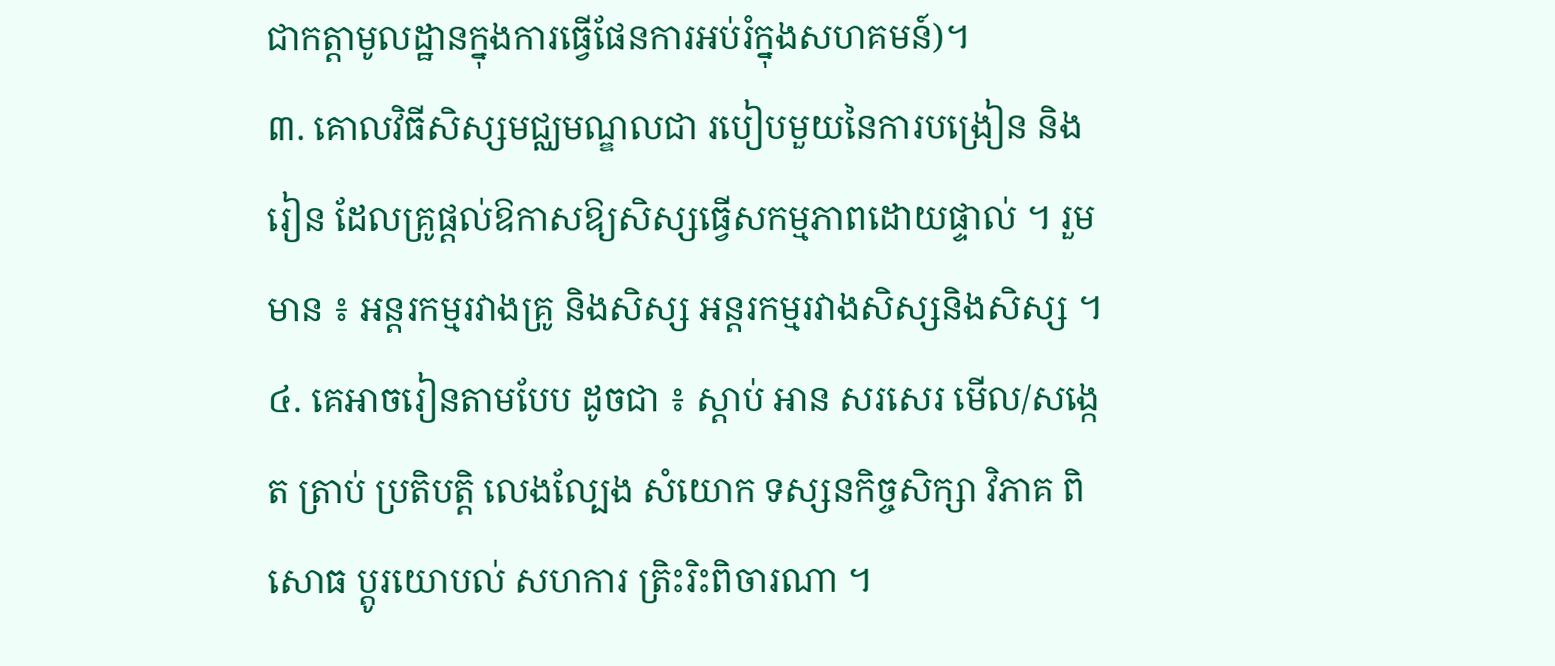ជាកត្តាមូលដ្ឋានក្នុងការធ្វើផែនការអប់រំក្នុងសហគមន៍)។
៣. គោលវិធីសិស្សមជ្ឈមណ្ឌលជា របៀបមួយនៃការបង្រៀន និងរៀន ដែលគ្រូផ្តល់ឱកាសឱ្យសិស្សធ្វើសកម្មភាពដោយផ្ទាល់ ។ រួមមាន ៖ អន្តរកម្មរវាងគ្រូ និងសិស្ស អន្តរកម្មរវាងសិស្សនិងសិស្ស ។
៤. គេអាចរៀនតាមបែប ដូចជា ៖ ស្តាប់ អាន សរសេរ មើល/សង្កេត ត្រាប់ ប្រតិបត្តិ លេងល្បែង សំយោក ទស្សនកិច្ចសិក្សា វិភាគ ពិសោធ ប្តូរយោបល់ សហការ ត្រិះរិះពិចារណា ។